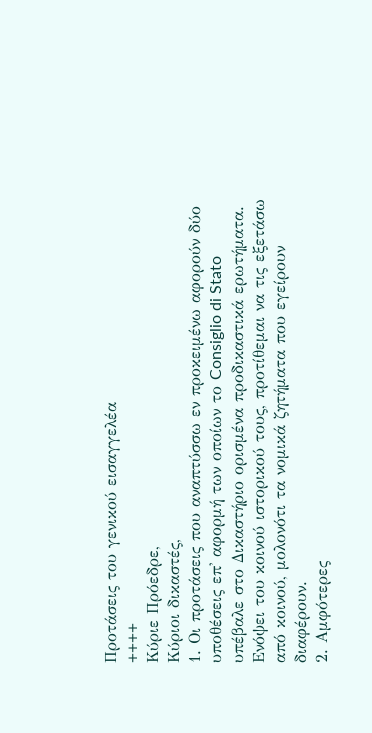Προτάσεις του γενικού εισαγγελέα
++++
Κύριε Πρόεδρε,
Κύριοι δικαστές,
1. Οι προτάσεις που αναπτύσσω εν προκειμένω αφορούν δύο υποθέσεις επ' αφορμή των οποίων το Consiglio di Stato υπέβαλε στο Δικαστήριο ορισμένα προδικαστικά ερωτήματα. Ενόψει του κοινού ιστορικού τους, προτίθεμαι να τις εξετάσω από κοινού, μολονότι τα νομικά ζητήματα που εγείρουν διαφέρουν.
2. Αμφότερες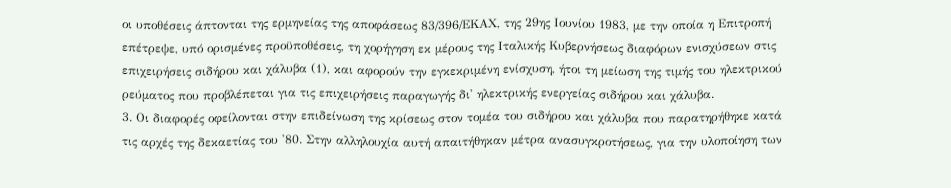οι υποθέσεις άπτονται της ερμηνείας της αποφάσεως 83/396/ΕΚΑΧ, της 29ης Ιουνίου 1983, με την οποία η Επιτροπή επέτρεψε, υπό ορισμένες προϋποθέσεις, τη χορήγηση εκ μέρους της Ιταλικής Κυβερνήσεως διαφόρων ενισχύσεων στις επιχειρήσεις σιδήρου και χάλυβα (1), και αφορούν την εγκεκριμένη ενίσχυση, ήτοι τη μείωση της τιμής του ηλεκτρικού ρεύματος που προβλέπεται για τις επιχειρήσεις παραγωγής δι' ηλεκτρικής ενεργείας σιδήρου και χάλυβα.
3. Οι διαφορές οφείλονται στην επιδείνωση της κρίσεως στον τομέα του σιδήρου και χάλυβα που παρατηρήθηκε κατά τις αρχές της δεκαετίας του '80. Στην αλληλουχία αυτή απαιτήθηκαν μέτρα ανασυγκροτήσεως, για την υλοποίηση των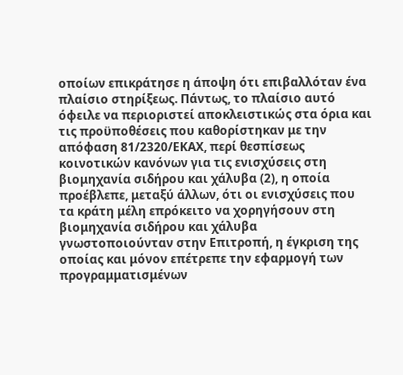οποίων επικράτησε η άποψη ότι επιβαλλόταν ένα πλαίσιο στηρίξεως. Πάντως, το πλαίσιο αυτό όφειλε να περιοριστεί αποκλειστικώς στα όρια και τις προϋποθέσεις που καθορίστηκαν με την απόφαση 81/2320/ΕΚΑΧ, περί θεσπίσεως κοινοτικών κανόνων για τις ενισχύσεις στη βιομηχανία σιδήρου και χάλυβα (2), η οποία προέβλεπε, μεταξύ άλλων, ότι οι ενισχύσεις που τα κράτη μέλη επρόκειτο να χορηγήσουν στη βιομηχανία σιδήρου και χάλυβα γνωστοποιούνταν στην Επιτροπή, η έγκριση της οποίας και μόνον επέτρεπε την εφαρμογή των προγραμματισμένων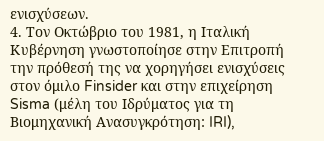ενισχύσεων.
4. Τον Οκτώβριο του 1981, η Ιταλική Κυβέρνηση γνωστοποίησε στην Επιτροπή την πρόθεσή της να χορηγήσει ενισχύσεις στον όμιλο Finsider και στην επιχείρηση Sisma (μέλη του Ιδρύματος για τη Βιομηχανική Ανασυγκρότηση: IRI),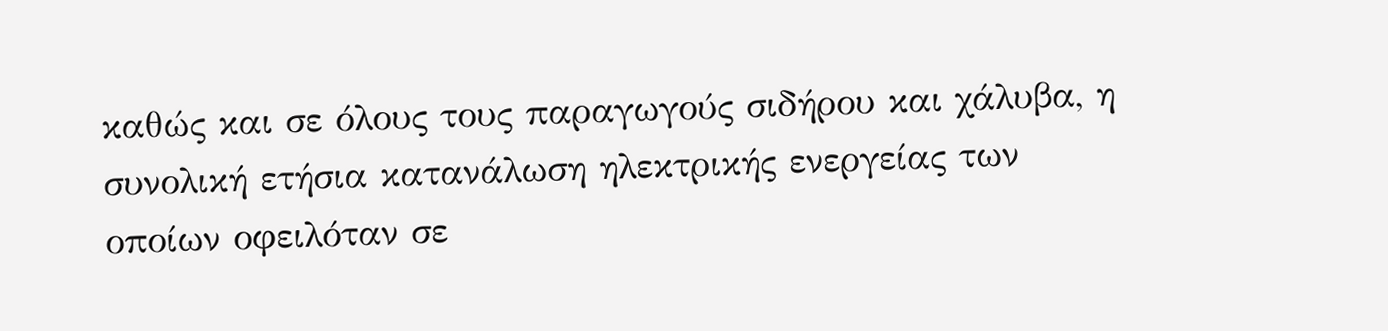καθώς και σε όλους τους παραγωγούς σιδήρου και χάλυβα, η συνολική ετήσια κατανάλωση ηλεκτρικής ενεργείας των οποίων οφειλόταν σε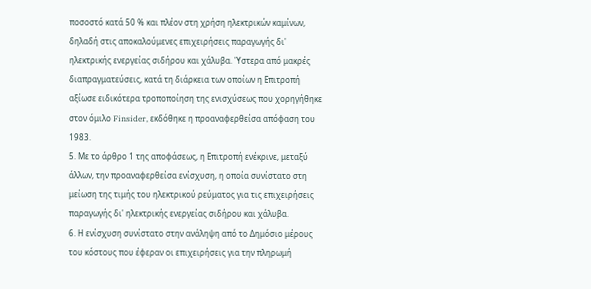ποσοστό κατά 50 % και πλέον στη χρήση ηλεκτρικών καμίνων, δηλαδή στις αποκαλούμενες επιχειρήσεις παραγωγής δι' ηλεκτρικής ενεργείας σιδήρου και χάλυβα. 'Υστερα από μακρές διαπραγματεύσεις, κατά τη διάρκεια των οποίων η Επιτροπή αξίωσε ειδικότερα τροποποίηση της ενισχύσεως που χορηγήθηκε στον όμιλο Finsider, εκδόθηκε η προαναφερθείσα απόφαση του 1983.
5. Με το άρθρο 1 της αποφάσεως, η Επιτροπή ενέκρινε, μεταξύ άλλων, την προαναφερθείσα ενίσχυση, η οποία συνίστατο στη μείωση της τιμής του ηλεκτρικού ρεύματος για τις επιχειρήσεις παραγωγής δι' ηλεκτρικής ενεργείας σιδήρου και χάλυβα.
6. Η ενίσχυση συνίστατο στην ανάληψη από το Δημόσιο μέρους του κόστους που έφεραν οι επιχειρήσεις για την πληρωμή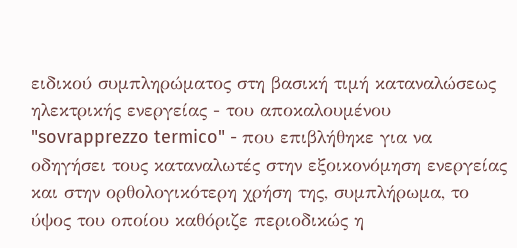ειδικού συμπληρώματος στη βασική τιμή καταναλώσεως ηλεκτρικής ενεργείας - του αποκαλουμένου "sovrapprezzo termico" - που επιβλήθηκε για να οδηγήσει τους καταναλωτές στην εξοικονόμηση ενεργείας και στην ορθολογικότερη χρήση της, συμπλήρωμα, το ύψος του οποίου καθόριζε περιοδικώς η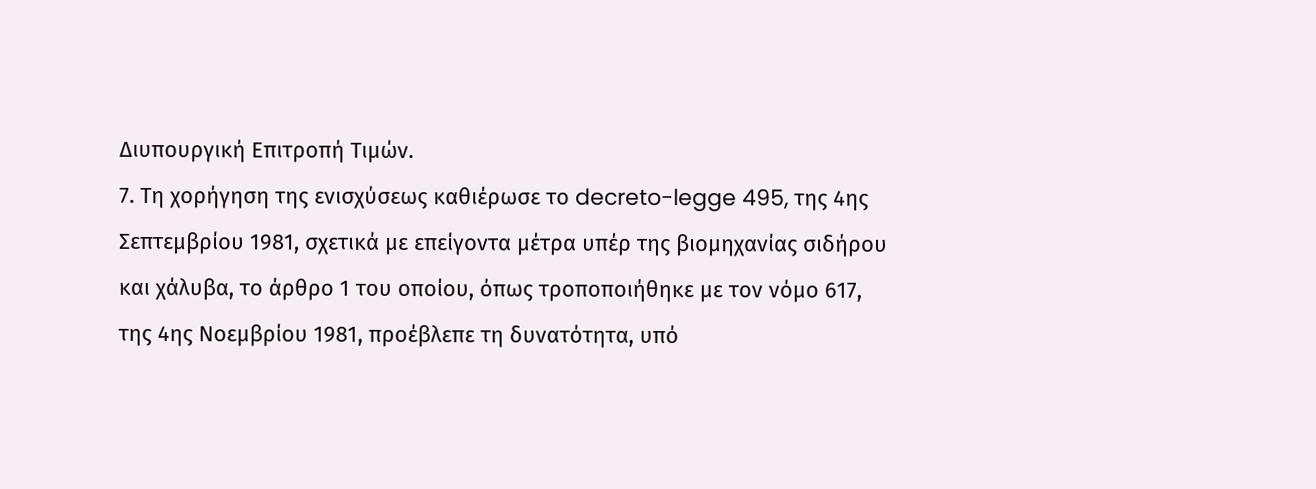Διυπουργική Επιτροπή Τιμών.
7. Τη χορήγηση της ενισχύσεως καθιέρωσε το decreto-legge 495, της 4ης Σεπτεμβρίου 1981, σχετικά με επείγοντα μέτρα υπέρ της βιομηχανίας σιδήρου και χάλυβα, το άρθρο 1 του οποίου, όπως τροποποιήθηκε με τον νόμο 617, της 4ης Νοεμβρίου 1981, προέβλεπε τη δυνατότητα, υπό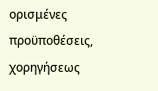ορισμένες προϋποθέσεις, χορηγήσεως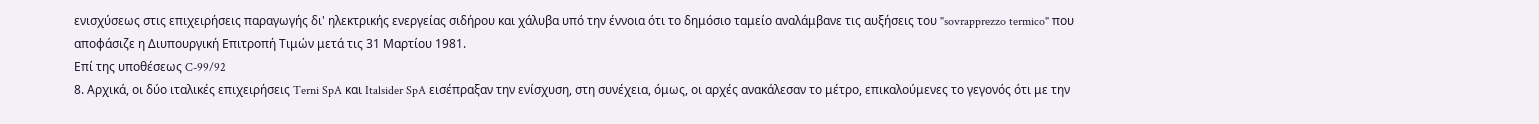ενισχύσεως στις επιχειρήσεις παραγωγής δι' ηλεκτρικής ενεργείας σιδήρου και χάλυβα υπό την έννοια ότι το δημόσιο ταμείο αναλάμβανε τις αυξήσεις του "sovrapprezzo termico" που αποφάσιζε η Διυπουργική Επιτροπή Τιμών μετά τις 31 Μαρτίου 1981.
Επί της υποθέσεως C-99/92
8. Αρχικά, οι δύο ιταλικές επιχειρήσεις Terni SpA και Italsider SpA εισέπραξαν την ενίσχυση, στη συνέχεια, όμως, οι αρχές ανακάλεσαν το μέτρο, επικαλούμενες το γεγονός ότι με την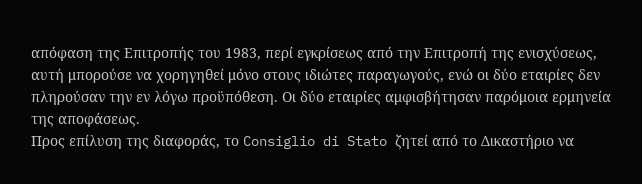απόφαση της Επιτροπής του 1983, περί εγκρίσεως από την Επιτροπή της ενισχύσεως, αυτή μπορούσε να χορηγηθεί μόνο στους ιδιώτες παραγωγούς, ενώ οι δύο εταιρίες δεν πληρούσαν την εν λόγω προϋπόθεση. Οι δύο εταιρίες αμφισβήτησαν παρόμοια ερμηνεία της αποφάσεως.
Προς επίλυση της διαφοράς, το Consiglio di Stato ζητεί από το Δικαστήριο να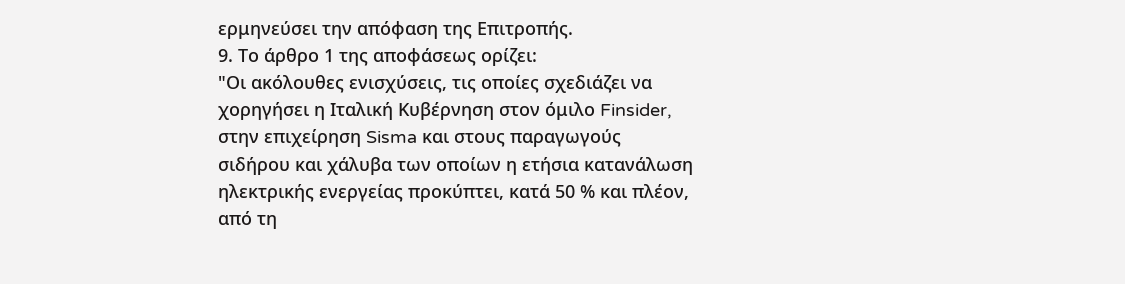ερμηνεύσει την απόφαση της Επιτροπής.
9. Το άρθρο 1 της αποφάσεως ορίζει:
"Οι ακόλουθες ενισχύσεις, τις οποίες σχεδιάζει να χορηγήσει η Ιταλική Κυβέρνηση στον όμιλο Finsider, στην επιχείρηση Sisma και στους παραγωγούς σιδήρου και χάλυβα των οποίων η ετήσια κατανάλωση ηλεκτρικής ενεργείας προκύπτει, κατά 50 % και πλέον, από τη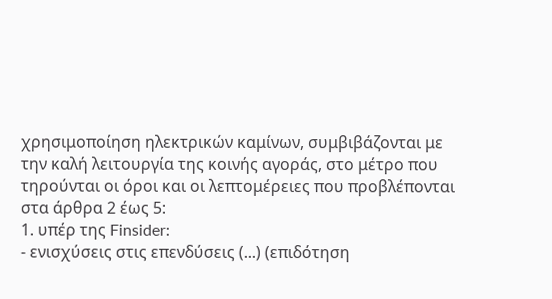χρησιμοποίηση ηλεκτρικών καμίνων, συμβιβάζονται με την καλή λειτουργία της κοινής αγοράς, στο μέτρο που τηρούνται οι όροι και οι λεπτομέρειες που προβλέπονται στα άρθρα 2 έως 5:
1. υπέρ της Finsider:
- ενισχύσεις στις επενδύσεις (...) (επιδότηση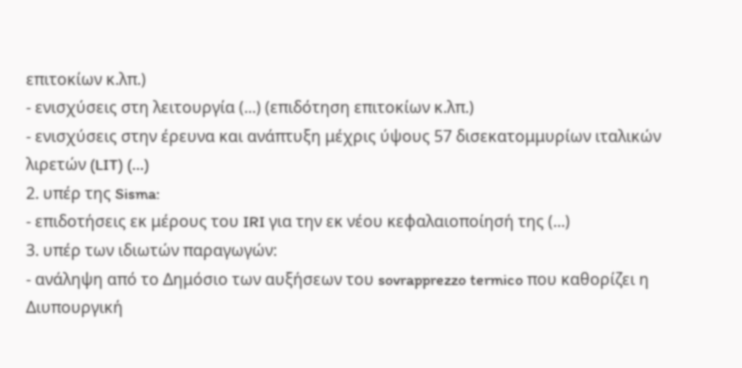επιτοκίων κ.λπ.)
- ενισχύσεις στη λειτουργία (...) (επιδότηση επιτοκίων κ.λπ.)
- ενισχύσεις στην έρευνα και ανάπτυξη μέχρις ύψους 57 δισεκατομμυρίων ιταλικών λιρετών (LIT) (...)
2. υπέρ της Sisma:
- επιδοτήσεις εκ μέρους του IRI για την εκ νέου κεφαλαιοποίησή της (...)
3. υπέρ των ιδιωτών παραγωγών:
- ανάληψη από το Δημόσιο των αυξήσεων του sovrapprezzo termico που καθορίζει η Διυπουργική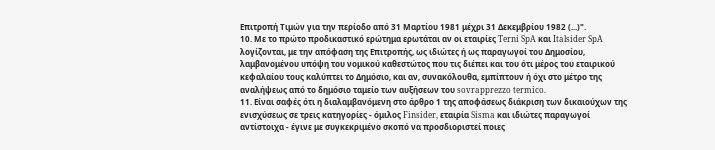Επιτροπή Τιμών για την περίοδο από 31 Μαρτίου 1981 μέχρι 31 Δεκεμβρίου 1982 (...)".
10. Με το πρώτο προδικαστικό ερώτημα ερωτάται αν οι εταιρίες Terni SpA και Italsider SpA λογίζονται, με την απόφαση της Επιτροπής, ως ιδιώτες ή ως παραγωγοί του Δημοσίου, λαμβανομένου υπόψη του νομικού καθεστώτος που τις διέπει και του ότι μέρος του εταιρικού κεφαλαίου τους καλύπτει το Δημόσιο, και αν, συνακόλουθα, εμπίπτουν ή όχι στο μέτρο της αναλήψεως από το δημόσιο ταμείο των αυξήσεων του sovrapprezzo termico.
11. Είναι σαφές ότι η διαλαμβανόμενη στο άρθρο 1 της αποφάσεως διάκριση των δικαιούχων της ενισχύσεως σε τρεις κατηγορίες - όμιλος Finsider, εταιρία Sisma και ιδιώτες παραγωγοί αντίστοιχα - έγινε με συγκεκριμένο σκοπό να προσδιοριστεί ποιες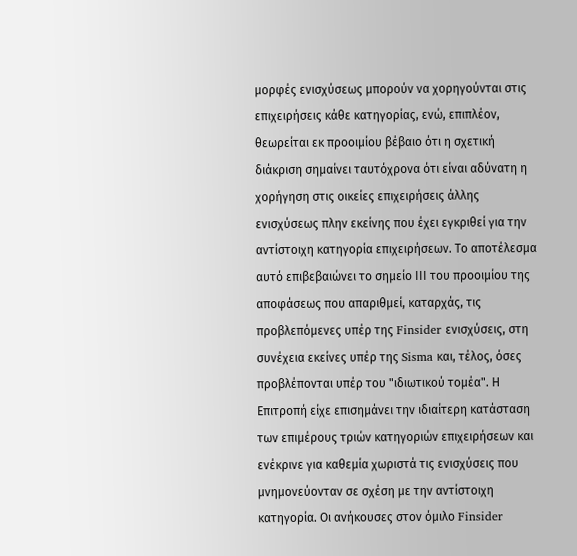μορφές ενισχύσεως μπορούν να χορηγούνται στις επιχειρήσεις κάθε κατηγορίας, ενώ, επιπλέον, θεωρείται εκ προοιμίου βέβαιο ότι η σχετική διάκριση σημαίνει ταυτόχρονα ότι είναι αδύνατη η χορήγηση στις οικείες επιχειρήσεις άλλης ενισχύσεως πλην εκείνης που έχει εγκριθεί για την αντίστοιχη κατηγορία επιχειρήσεων. Το αποτέλεσμα αυτό επιβεβαιώνει το σημείο ΙΙΙ του προοιμίου της αποφάσεως που απαριθμεί, καταρχάς, τις προβλεπόμενες υπέρ της Finsider ενισχύσεις, στη συνέχεια εκείνες υπέρ της Sisma και, τέλος, όσες προβλέπονται υπέρ του "ιδιωτικού τομέα". Η Επιτροπή είχε επισημάνει την ιδιαίτερη κατάσταση των επιμέρους τριών κατηγοριών επιχειρήσεων και ενέκρινε για καθεμία χωριστά τις ενισχύσεις που μνημονεύονταν σε σχέση με την αντίστοιχη κατηγορία. Οι ανήκουσες στον όμιλο Finsider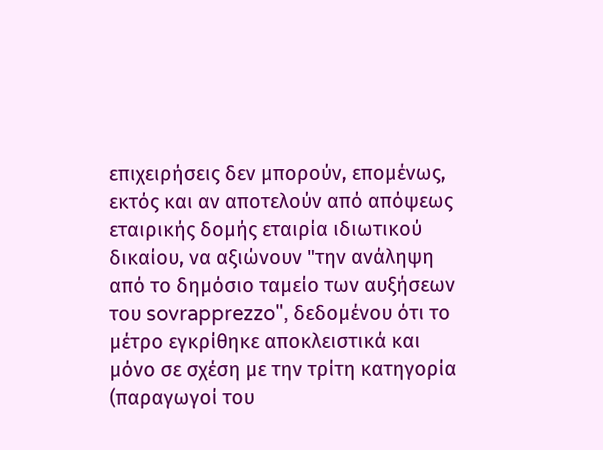επιχειρήσεις δεν μπορούν, επομένως, εκτός και αν αποτελούν από απόψεως εταιρικής δομής εταιρία ιδιωτικού δικαίου, να αξιώνουν "την ανάληψη από το δημόσιο ταμείο των αυξήσεων του sovrapprezzo", δεδομένου ότι το μέτρο εγκρίθηκε αποκλειστικά και μόνο σε σχέση με την τρίτη κατηγορία (παραγωγοί του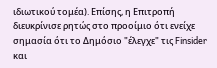ιδιωτικού τομέα). Επίσης, η Επιτροπή διευκρίνισε ρητώς στο προοίμιο ότι ενείχε σημασία ότι το Δημόσιο "έλεγχε" τις Finsider και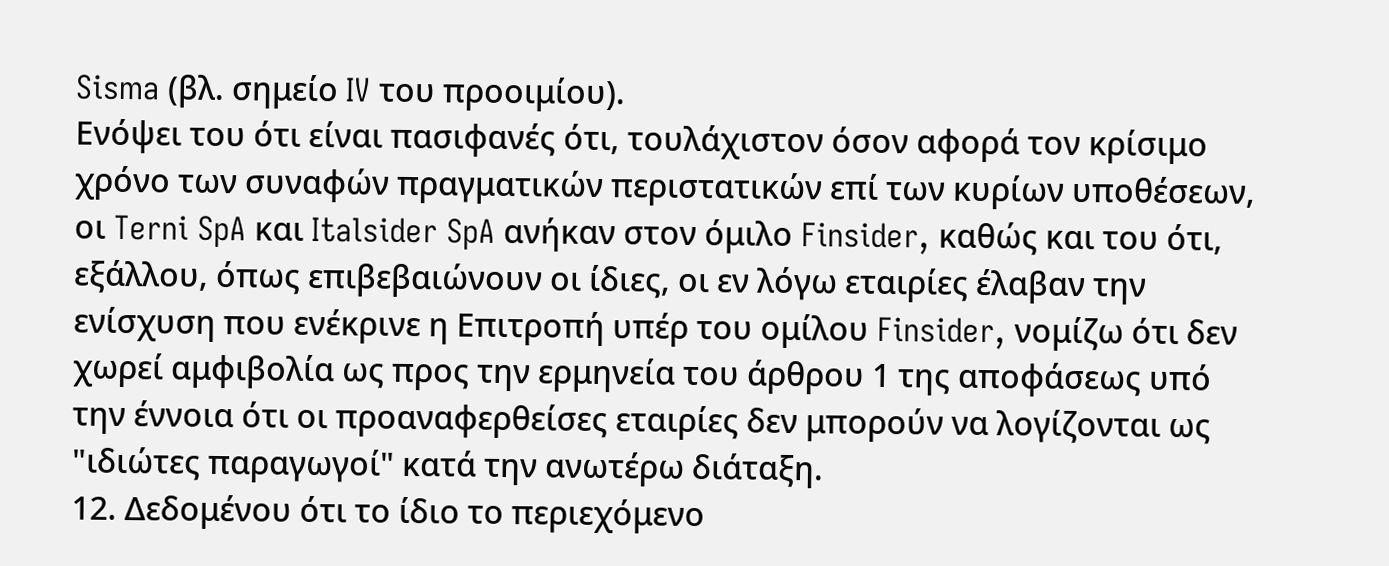Sisma (βλ. σημείο IV του προοιμίου).
Ενόψει του ότι είναι πασιφανές ότι, τουλάχιστον όσον αφορά τον κρίσιμο χρόνο των συναφών πραγματικών περιστατικών επί των κυρίων υποθέσεων, οι Terni SpA και Italsider SpA ανήκαν στον όμιλο Finsider, καθώς και του ότι, εξάλλου, όπως επιβεβαιώνουν οι ίδιες, οι εν λόγω εταιρίες έλαβαν την ενίσχυση που ενέκρινε η Επιτροπή υπέρ του ομίλου Finsider, νομίζω ότι δεν χωρεί αμφιβολία ως προς την ερμηνεία του άρθρου 1 της αποφάσεως υπό την έννοια ότι οι προαναφερθείσες εταιρίες δεν μπορούν να λογίζονται ως "ιδιώτες παραγωγοί" κατά την ανωτέρω διάταξη.
12. Δεδομένου ότι το ίδιο το περιεχόμενο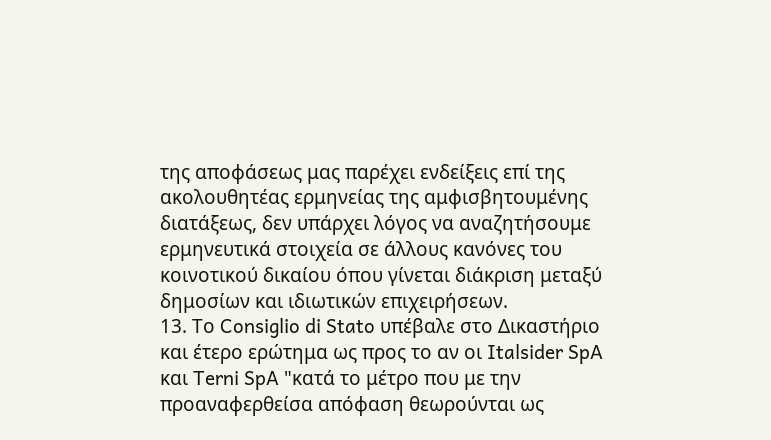της αποφάσεως μας παρέχει ενδείξεις επί της ακολουθητέας ερμηνείας της αμφισβητουμένης διατάξεως, δεν υπάρχει λόγος να αναζητήσουμε ερμηνευτικά στοιχεία σε άλλους κανόνες του κοινοτικού δικαίου όπου γίνεται διάκριση μεταξύ δημοσίων και ιδιωτικών επιχειρήσεων.
13. Το Consiglio di Stato υπέβαλε στο Δικαστήριο και έτερο ερώτημα ως προς το αν οι Italsider SpA και Terni SpA "κατά το μέτρο που με την προαναφερθείσα απόφαση θεωρούνται ως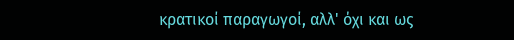κρατικοί παραγωγοί, αλλ' όχι και ως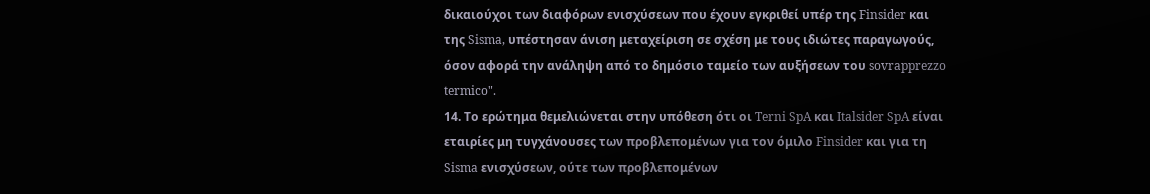δικαιούχοι των διαφόρων ενισχύσεων που έχουν εγκριθεί υπέρ της Finsider και της Sisma, υπέστησαν άνιση μεταχείριση σε σχέση με τους ιδιώτες παραγωγούς, όσον αφορά την ανάληψη από το δημόσιο ταμείο των αυξήσεων του sovrapprezzo termico".
14. Το ερώτημα θεμελιώνεται στην υπόθεση ότι οι Terni SpA και Italsider SpA είναι εταιρίες μη τυγχάνουσες των προβλεπομένων για τον όμιλο Finsider και για τη Sisma ενισχύσεων, ούτε των προβλεπομένων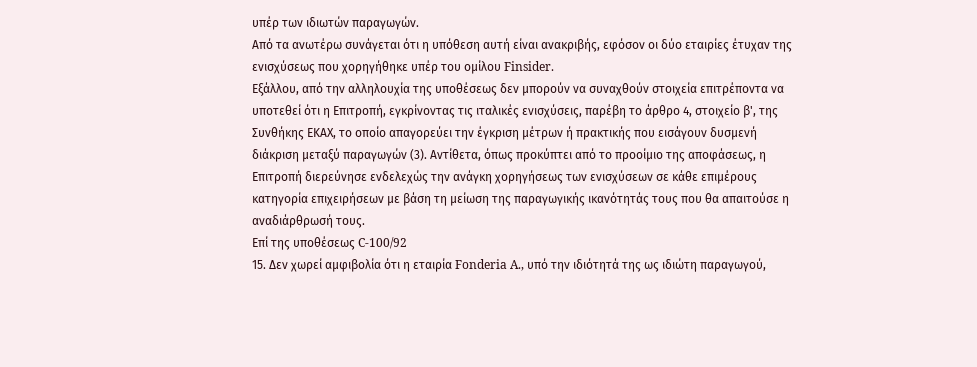υπέρ των ιδιωτών παραγωγών.
Από τα ανωτέρω συνάγεται ότι η υπόθεση αυτή είναι ανακριβής, εφόσον οι δύο εταιρίες έτυχαν της ενισχύσεως που χορηγήθηκε υπέρ του ομίλου Finsider.
Εξάλλου, από την αλληλουχία της υποθέσεως δεν μπορούν να συναχθούν στοιχεία επιτρέποντα να υποτεθεί ότι η Επιτροπή, εγκρίνοντας τις ιταλικές ενισχύσεις, παρέβη το άρθρο 4, στοιχείο β', της Συνθήκης ΕΚΑΧ, το οποίο απαγορεύει την έγκριση μέτρων ή πρακτικής που εισάγουν δυσμενή διάκριση μεταξύ παραγωγών (3). Αντίθετα, όπως προκύπτει από το προοίμιο της αποφάσεως, η Επιτροπή διερεύνησε ενδελεχώς την ανάγκη χορηγήσεως των ενισχύσεων σε κάθε επιμέρους κατηγορία επιχειρήσεων με βάση τη μείωση της παραγωγικής ικανότητάς τους που θα απαιτούσε η αναδιάρθρωσή τους.
Επί της υποθέσεως C-100/92
15. Δεν χωρεί αμφιβολία ότι η εταιρία Fonderia A., υπό την ιδιότητά της ως ιδιώτη παραγωγού,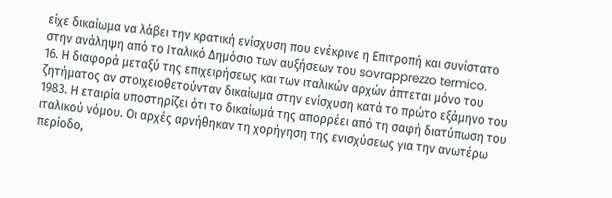είχε δικαίωμα να λάβει την κρατική ενίσχυση που ενέκρινε η Επιτροπή και συνίστατο στην ανάληψη από το Ιταλικό Δημόσιο των αυξήσεων του sovrapprezzo termico.
16. Η διαφορά μεταξύ της επιχειρήσεως και των ιταλικών αρχών άπτεται μόνο του ζητήματος αν στοιχειοθετούνταν δικαίωμα στην ενίσχυση κατά το πρώτο εξάμηνο του 1983. Η εταιρία υποστηρίζει ότι το δικαίωμά της απορρέει από τη σαφή διατύπωση του ιταλικού νόμου. Οι αρχές αρνήθηκαν τη χορήγηση της ενισχύσεως για την ανωτέρω περίοδο,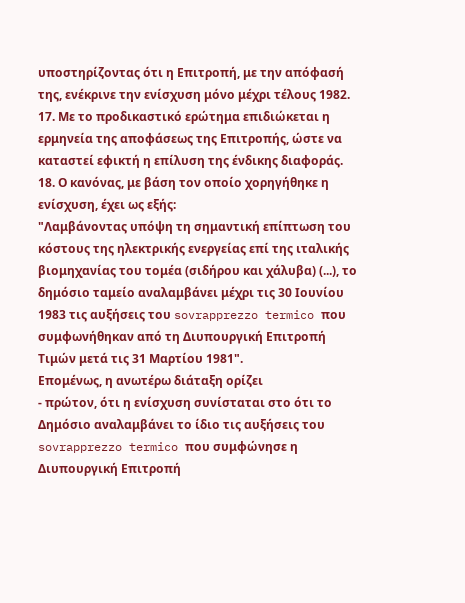υποστηρίζοντας ότι η Επιτροπή, με την απόφασή της, ενέκρινε την ενίσχυση μόνο μέχρι τέλους 1982.
17. Με το προδικαστικό ερώτημα επιδιώκεται η ερμηνεία της αποφάσεως της Επιτροπής, ώστε να καταστεί εφικτή η επίλυση της ένδικης διαφοράς.
18. Ο κανόνας, με βάση τον οποίο χορηγήθηκε η ενίσχυση, έχει ως εξής:
"Λαμβάνοντας υπόψη τη σημαντική επίπτωση του κόστους της ηλεκτρικής ενεργείας επί της ιταλικής βιομηχανίας του τομέα (σιδήρου και χάλυβα) (...), το δημόσιο ταμείο αναλαμβάνει μέχρι τις 30 Ιουνίου 1983 τις αυξήσεις του sovrapprezzo termico που συμφωνήθηκαν από τη Διυπουργική Επιτροπή Τιμών μετά τις 31 Μαρτίου 1981".
Επομένως, η ανωτέρω διάταξη ορίζει
- πρώτον, ότι η ενίσχυση συνίσταται στο ότι το Δημόσιο αναλαμβάνει το ίδιο τις αυξήσεις του sovrapprezzo termico που συμφώνησε η Διυπουργική Επιτροπή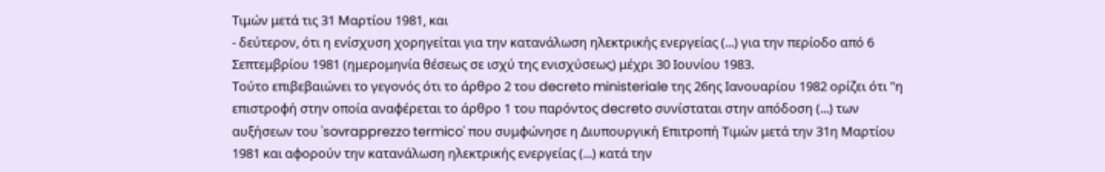Τιμών μετά τις 31 Μαρτίου 1981, και
- δεύτερον, ότι η ενίσχυση χορηγείται για την κατανάλωση ηλεκτρικής ενεργείας (...) για την περίοδο από 6 Σεπτεμβρίου 1981 (ημερομηνία θέσεως σε ισχύ της ενισχύσεως) μέχρι 30 Ιουνίου 1983.
Τούτο επιβεβαιώνει το γεγονός ότι το άρθρο 2 του decreto ministeriale της 26ης Ιανουαρίου 1982 ορίζει ότι "η επιστροφή στην οποία αναφέρεται το άρθρο 1 του παρόντος decreto συνίσταται στην απόδοση (...) των αυξήσεων του 'sovrapprezzo termico' που συμφώνησε η Διυπουργική Επιτροπή Τιμών μετά την 31η Μαρτίου 1981 και αφορούν την κατανάλωση ηλεκτρικής ενεργείας (...) κατά την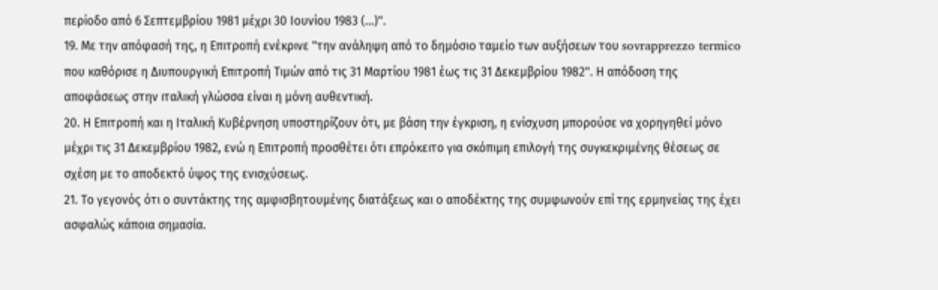περίοδο από 6 Σεπτεμβρίου 1981 μέχρι 30 Ιουνίου 1983 (...)".
19. Με την απόφασή της, η Επιτροπή ενέκρινε "την ανάληψη από το δημόσιο ταμείο των αυξήσεων του sovrapprezzo termico που καθόρισε η Διυπουργική Επιτροπή Τιμών από τις 31 Μαρτίου 1981 έως τις 31 Δεκεμβρίου 1982". Η απόδοση της αποφάσεως στην ιταλική γλώσσα είναι η μόνη αυθεντική.
20. Η Επιτροπή και η Ιταλική Κυβέρνηση υποστηρίζουν ότι, με βάση την έγκριση, η ενίσχυση μπορούσε να χορηγηθεί μόνο μέχρι τις 31 Δεκεμβρίου 1982, ενώ η Επιτροπή προσθέτει ότι επρόκειτο για σκόπιμη επιλογή της συγκεκριμένης θέσεως σε σχέση με το αποδεκτό ύψος της ενισχύσεως.
21. Το γεγονός ότι ο συντάκτης της αμφισβητουμένης διατάξεως και ο αποδέκτης της συμφωνούν επί της ερμηνείας της έχει ασφαλώς κάποια σημασία.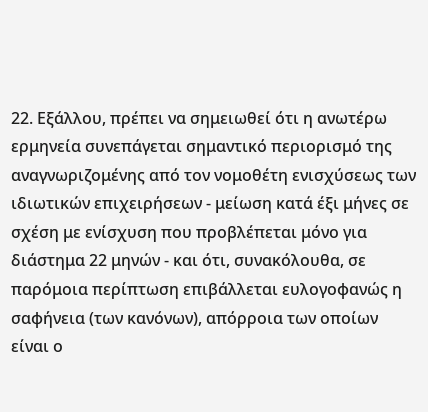22. Εξάλλου, πρέπει να σημειωθεί ότι η ανωτέρω ερμηνεία συνεπάγεται σημαντικό περιορισμό της αναγνωριζομένης από τον νομοθέτη ενισχύσεως των ιδιωτικών επιχειρήσεων - μείωση κατά έξι μήνες σε σχέση με ενίσχυση που προβλέπεται μόνο για διάστημα 22 μηνών - και ότι, συνακόλουθα, σε παρόμοια περίπτωση επιβάλλεται ευλογοφανώς η σαφήνεια (των κανόνων), απόρροια των οποίων είναι ο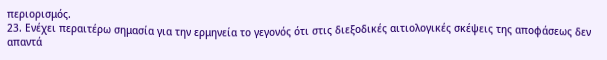περιορισμός.
23. Ενέχει περαιτέρω σημασία για την ερμηνεία το γεγονός ότι στις διεξοδικές αιτιολογικές σκέψεις της αποφάσεως δεν απαντά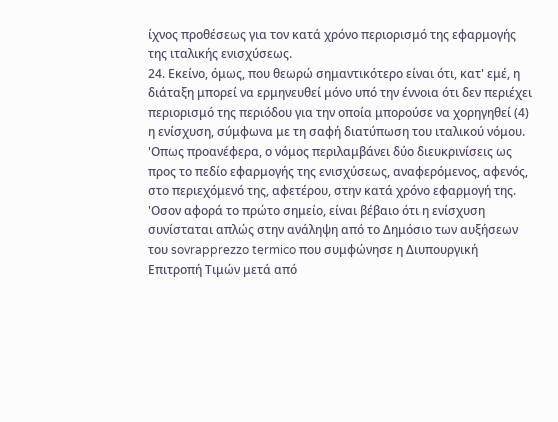ίχνος προθέσεως για τον κατά χρόνο περιορισμό της εφαρμογής της ιταλικής ενισχύσεως.
24. Εκείνο, όμως, που θεωρώ σημαντικότερο είναι ότι, κατ' εμέ, η διάταξη μπορεί να ερμηνευθεί μόνο υπό την έννοια ότι δεν περιέχει περιορισμό της περιόδου για την οποία μπορούσε να χορηγηθεί (4) η ενίσχυση, σύμφωνα με τη σαφή διατύπωση του ιταλικού νόμου.
'Οπως προανέφερα, ο νόμος περιλαμβάνει δύο διευκρινίσεις ως προς το πεδίο εφαρμογής της ενισχύσεως, αναφερόμενος, αφενός, στο περιεχόμενό της, αφετέρου, στην κατά χρόνο εφαρμογή της.
'Οσον αφορά το πρώτο σημείο, είναι βέβαιο ότι η ενίσχυση συνίσταται απλώς στην ανάληψη από το Δημόσιο των αυξήσεων του sovrapprezzo termico που συμφώνησε η Διυπουργική Επιτροπή Τιμών μετά από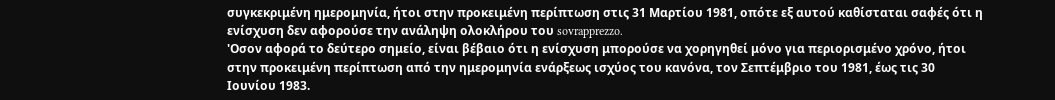συγκεκριμένη ημερομηνία, ήτοι στην προκειμένη περίπτωση στις 31 Μαρτίου 1981, οπότε εξ αυτού καθίσταται σαφές ότι η ενίσχυση δεν αφορούσε την ανάληψη ολοκλήρου του sovrapprezzo.
'Οσον αφορά το δεύτερο σημείο, είναι βέβαιο ότι η ενίσχυση μπορούσε να χορηγηθεί μόνο για περιορισμένο χρόνο, ήτοι στην προκειμένη περίπτωση από την ημερομηνία ενάρξεως ισχύος του κανόνα, τον Σεπτέμβριο του 1981, έως τις 30 Ιουνίου 1983.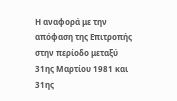Η αναφορά με την απόφαση της Επιτροπής στην περίοδο μεταξύ 31ης Μαρτίου 1981 και 31ης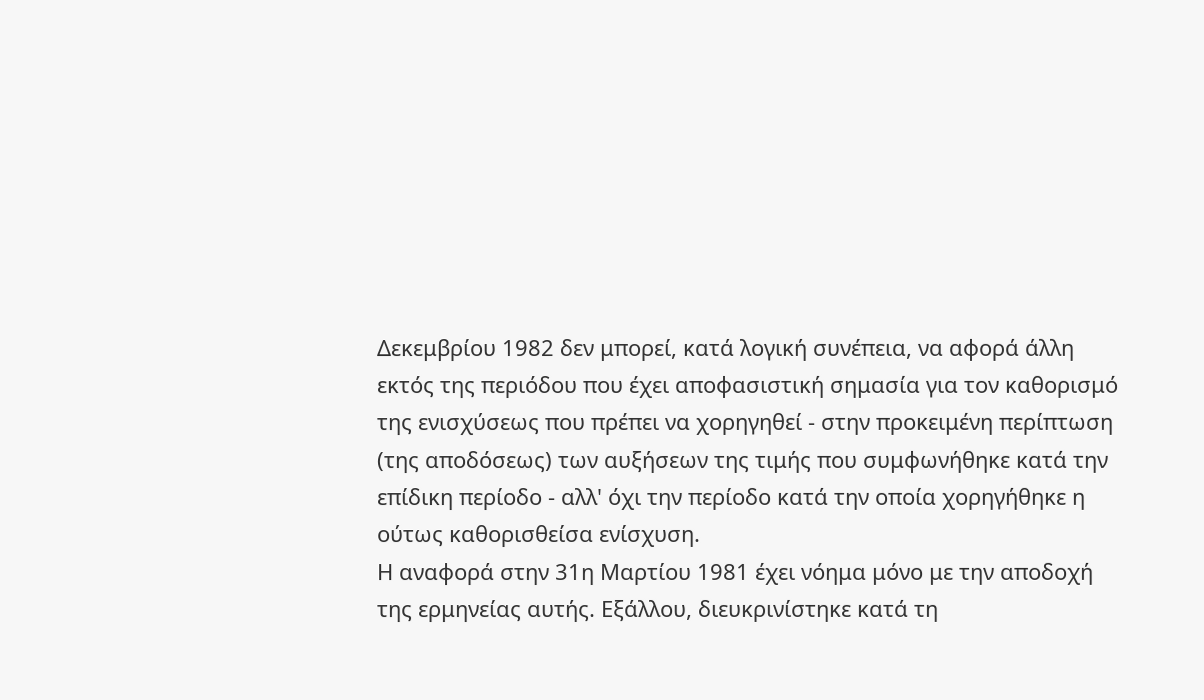Δεκεμβρίου 1982 δεν μπορεί, κατά λογική συνέπεια, να αφορά άλλη εκτός της περιόδου που έχει αποφασιστική σημασία για τον καθορισμό της ενισχύσεως που πρέπει να χορηγηθεί - στην προκειμένη περίπτωση (της αποδόσεως) των αυξήσεων της τιμής που συμφωνήθηκε κατά την επίδικη περίοδο - αλλ' όχι την περίοδο κατά την οποία χορηγήθηκε η ούτως καθορισθείσα ενίσχυση.
Η αναφορά στην 31η Μαρτίου 1981 έχει νόημα μόνο με την αποδοχή της ερμηνείας αυτής. Εξάλλου, διευκρινίστηκε κατά τη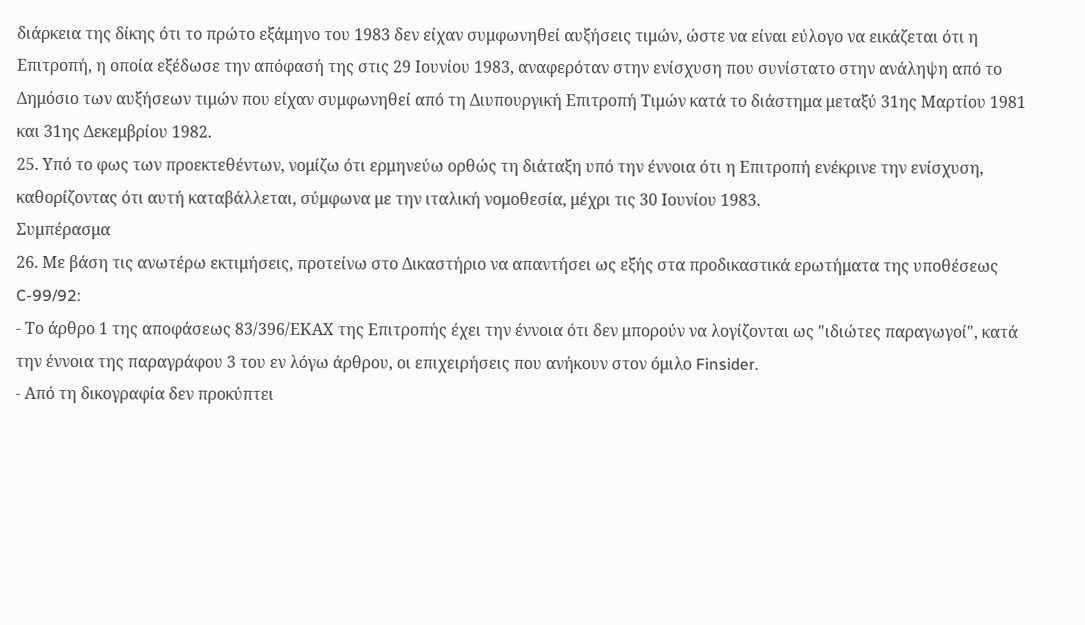διάρκεια της δίκης ότι το πρώτο εξάμηνο του 1983 δεν είχαν συμφωνηθεί αυξήσεις τιμών, ώστε να είναι εύλογο να εικάζεται ότι η Επιτροπή, η οποία εξέδωσε την απόφασή της στις 29 Ιουνίου 1983, αναφερόταν στην ενίσχυση που συνίστατο στην ανάληψη από το Δημόσιο των αυξήσεων τιμών που είχαν συμφωνηθεί από τη Διυπουργική Επιτροπή Τιμών κατά το διάστημα μεταξύ 31ης Μαρτίου 1981 και 31ης Δεκεμβρίου 1982.
25. Υπό το φως των προεκτεθέντων, νομίζω ότι ερμηνεύω ορθώς τη διάταξη υπό την έννοια ότι η Επιτροπή ενέκρινε την ενίσχυση, καθορίζοντας ότι αυτή καταβάλλεται, σύμφωνα με την ιταλική νομοθεσία, μέχρι τις 30 Ιουνίου 1983.
Συμπέρασμα
26. Με βάση τις ανωτέρω εκτιμήσεις, προτείνω στο Δικαστήριο να απαντήσει ως εξής στα προδικαστικά ερωτήματα της υποθέσεως C-99/92:
- Το άρθρο 1 της αποφάσεως 83/396/ΕΚΑΧ της Επιτροπής έχει την έννοια ότι δεν μπορούν να λογίζονται ως "ιδιώτες παραγωγοί", κατά την έννοια της παραγράφου 3 του εν λόγω άρθρου, οι επιχειρήσεις που ανήκουν στον όμιλο Finsider.
- Από τη δικογραφία δεν προκύπτει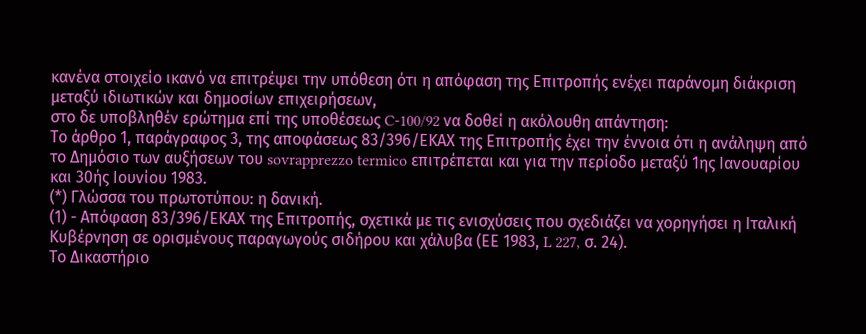κανένα στοιχείο ικανό να επιτρέψει την υπόθεση ότι η απόφαση της Επιτροπής ενέχει παράνομη διάκριση μεταξύ ιδιωτικών και δημοσίων επιχειρήσεων,
στο δε υποβληθέν ερώτημα επί της υποθέσεως C-100/92 να δοθεί η ακόλουθη απάντηση:
Το άρθρο 1, παράγραφος 3, της αποφάσεως 83/396/ΕΚΑΧ της Επιτροπής έχει την έννοια ότι η ανάληψη από το Δημόσιο των αυξήσεων του sovrapprezzo termico επιτρέπεται και για την περίοδο μεταξύ 1ης Ιανουαρίου και 30ής Ιουνίου 1983.
(*) Γλώσσα του πρωτοτύπου: η δανική.
(1) - Απόφαση 83/396/ΕΚΑΧ της Επιτροπής, σχετικά με τις ενισχύσεις που σχεδιάζει να χορηγήσει η Ιταλική Κυβέρνηση σε ορισμένους παραγωγούς σιδήρου και χάλυβα (ΕΕ 1983, L 227, σ. 24).
Το Δικαστήριο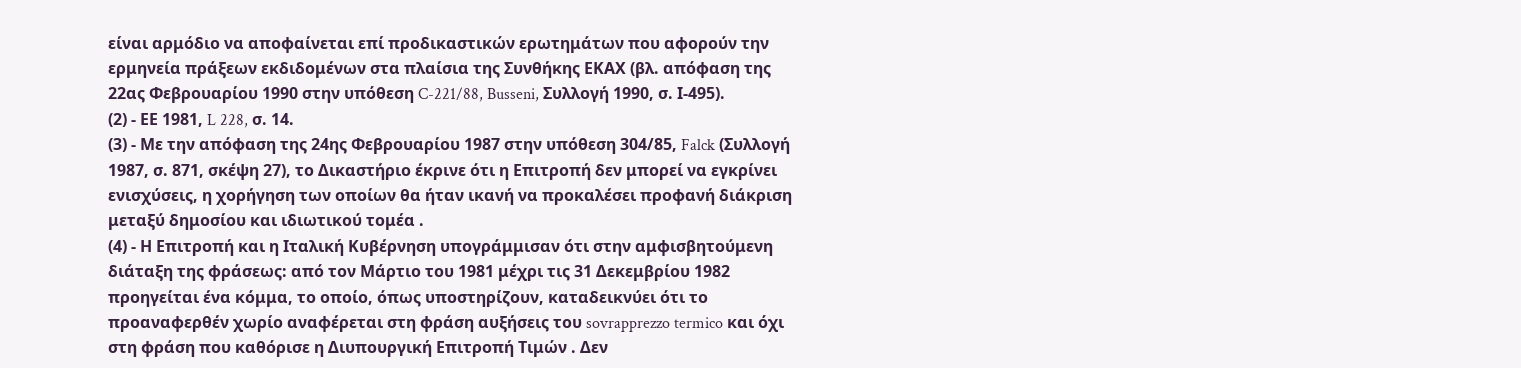είναι αρμόδιο να αποφαίνεται επί προδικαστικών ερωτημάτων που αφορούν την ερμηνεία πράξεων εκδιδομένων στα πλαίσια της Συνθήκης ΕΚΑΧ (βλ. απόφαση της 22ας Φεβρουαρίου 1990 στην υπόθεση C-221/88, Busseni, Συλλογή 1990, σ. Ι-495).
(2) - ΕΕ 1981, L 228, σ. 14.
(3) - Με την απόφαση της 24ης Φεβρουαρίου 1987 στην υπόθεση 304/85, Falck (Συλλογή 1987, σ. 871, σκέψη 27), το Δικαστήριο έκρινε ότι η Επιτροπή δεν μπορεί να εγκρίνει ενισχύσεις, η χορήγηση των οποίων θα ήταν ικανή να προκαλέσει προφανή διάκριση μεταξύ δημοσίου και ιδιωτικού τομέα .
(4) - Η Επιτροπή και η Ιταλική Κυβέρνηση υπογράμμισαν ότι στην αμφισβητούμενη διάταξη της φράσεως: από τον Μάρτιο του 1981 μέχρι τις 31 Δεκεμβρίου 1982 προηγείται ένα κόμμα, το οποίο, όπως υποστηρίζουν, καταδεικνύει ότι το προαναφερθέν χωρίο αναφέρεται στη φράση αυξήσεις του sovrapprezzo termico και όχι στη φράση που καθόρισε η Διυπουργική Επιτροπή Τιμών . Δεν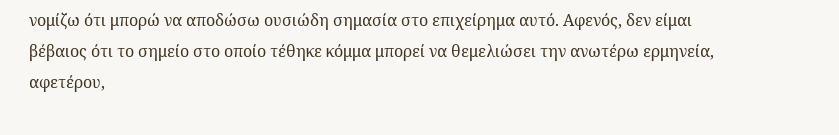νομίζω ότι μπορώ να αποδώσω ουσιώδη σημασία στο επιχείρημα αυτό. Αφενός, δεν είμαι βέβαιος ότι το σημείο στο οποίο τέθηκε κόμμα μπορεί να θεμελιώσει την ανωτέρω ερμηνεία, αφετέρου,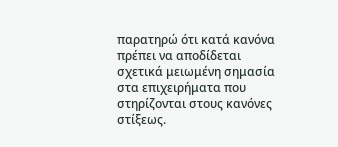παρατηρώ ότι κατά κανόνα πρέπει να αποδίδεται σχετικά μειωμένη σημασία στα επιχειρήματα που στηρίζονται στους κανόνες στίξεως.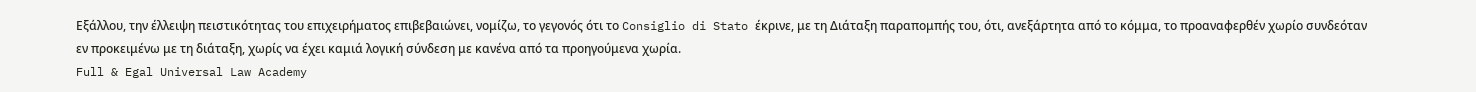Εξάλλου, την έλλειψη πειστικότητας του επιχειρήματος επιβεβαιώνει, νομίζω, το γεγονός ότι το Consiglio di Stato έκρινε, με τη Διάταξη παραπομπής του, ότι, ανεξάρτητα από το κόμμα, το προαναφερθέν χωρίο συνδεόταν εν προκειμένω με τη διάταξη, χωρίς να έχει καμιά λογική σύνδεση με κανένα από τα προηγούμενα χωρία.
Full & Egal Universal Law Academy